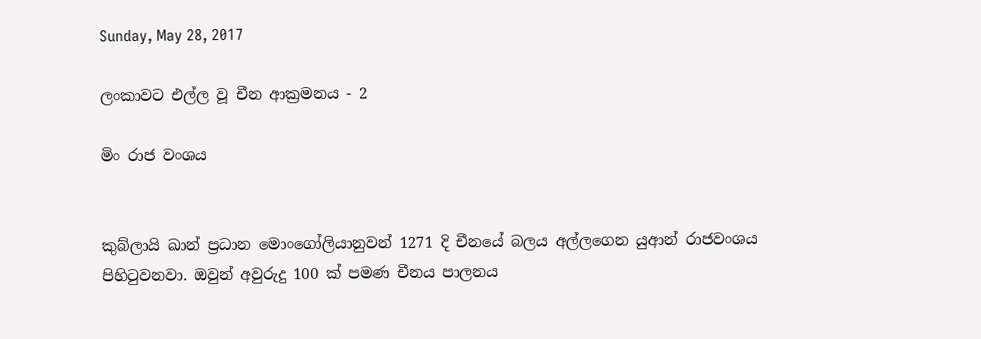Sunday, May 28, 2017

ලංකාවට එල්ල වූ චීන ආක්‍රමනය - 2

මිං රාජ වංශය


කුබ්ලායි ඛාන් ප්‍රධාන මොංගෝලියානුවන් 1271 දි චීනයේ බලය අල්ලගෙන යුආන් රාජවංශය පිහිටුවනවා. ඔවුන් අවුරුදු 100 ක් පමණ චීනය පාලනය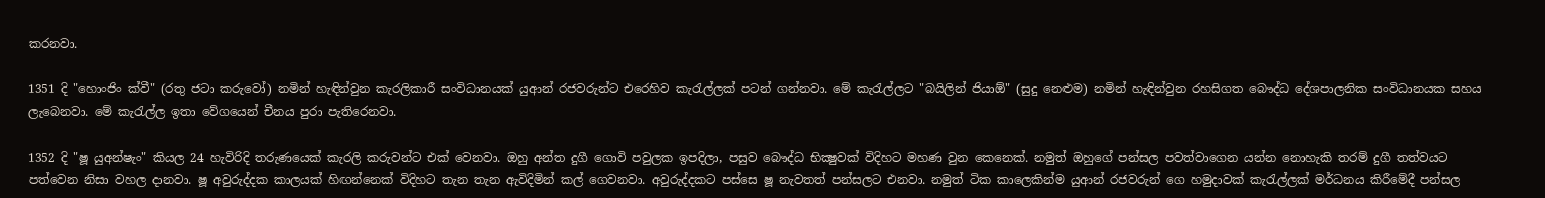කරනවා.

1351 දි "හොංජිං ක්වී" (රතු ජටා කරුවෝ) නමින් හැඳින්වුන කැරලිකාරී සංවිධානයක් යුආන් රජවරුන්ට එරෙහිව කැරැල්ලක් පටන් ගන්නවා. මේ කැරැල්ලට "බයිලින් ජියාඕ" (සුදු නෙළුම) නමින් හැඳින්වුන රහසිගත බෞද්ධ දේශපාලනික සංවිධානයක සහය ලැබෙනවා. මේ කැරැල්ල ඉතා වේගයෙන් චීනය පුරා පැතිරෙනවා.

1352 දි "ෂූ යුඅන්‍ෂැං" කියල 24 හැවිරිදි තරුණයෙක් කැරලි කරුවන්ට එක් වෙනවා. ඔහු අන්ත දුගී ගොවි පවුලක ඉපදිලා, පසුව බෞද්ධ භික්‍ෂුවක් විදිහට මහණ වුන කෙනෙක්. නමුත් ඔහුගේ පන්සල පවත්වාගෙන යන්න නොහැකි තරම් දුගී තත්වයට පත්වෙන නිසා වහල දානවා. ෂූ අවුරුද්දක කාලයක් හිඟන්නෙක් විදිහට තැන තැන ඇවිදිමින් කල් ගෙවනවා. අවුරුද්දකට පස්සෙ ෂූ නැවතත් පන්සලට එනවා. නමුත් ටික කාලෙකින්ම යුආන් රජවරුන් ගෙ හමුදාවක් කැරැල්ලක් මර්ධනය කිරීමේදී පන්සල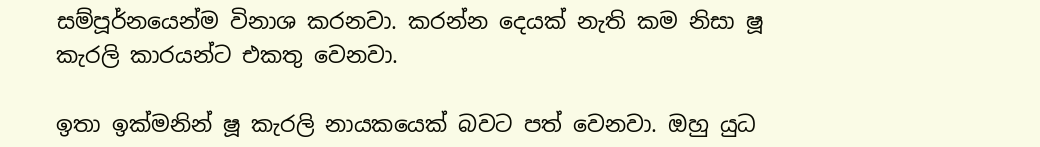සම්පූර්නයෙන්ම විනාශ කරනවා. කරන්න දෙයක් නැති කම නිසා ෂූ කැරලි කාරයන්ට එකතු වෙනවා.

ඉතා ඉක්මනින් ෂූ කැරලි නායකයෙක් බවට පත් වෙනවා. ඔහු යුධ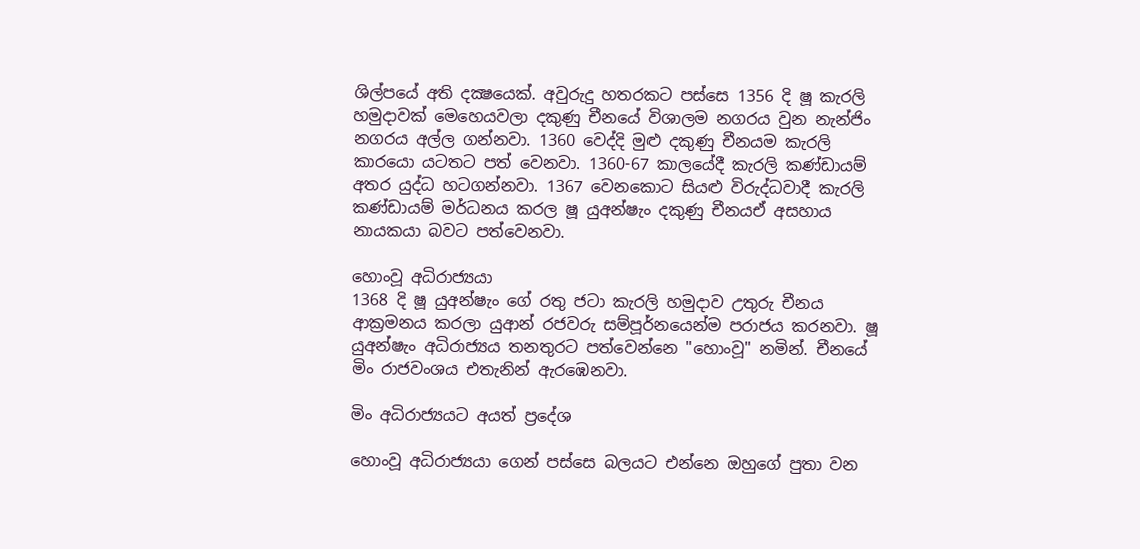ශිල්පයේ අති දක්‍ෂයෙක්. අවුරුදු හතරකට පස්සෙ 1356 දි ෂූ කැරලි හමුදාවක් මෙහෙයවලා දකුණු චීනයේ විශාලම නගරය වුන නැන්ජිං නගරය අල්ල ගන්නවා. 1360 වෙද්දි මුළු දකුණු චීනයම කැරලි කාරයො යටතට පත් වෙනවා. 1360-67 කාලයේදී කැරලි කණ්ඩායම් අතර යුද්ධ හටගන්නවා. 1367 වෙනකොට සියළු විරුද්ධවාදී කැරලි කණ්ඩායම් මර්ධනය කරල ෂූ යුඅන්‍ෂැං දකුණු චීනයඒ අසහාය නායකයා බවට පත්වෙනවා.

හොංවූ අධිරාජ්‍යයා
1368 දි ෂූ යුඅන්‍ෂැං ගේ රතු ජටා කැරලි හමුදාව උතුරු චීනය ආක්‍රමනය කරලා යුආන් රජවරු සම්පූර්නයෙන්ම පරාජය කරනවා. ෂූ යුඅන්‍ෂැං අධිරාජ්‍යය තනතුරට පත්වෙන්නෙ "හොංවූ" නමින්. චීනයේ මිං රාජවංශය එතැනින් ඇරඹෙනවා.

මිං අධිරාජ්‍යයට අයත් ප්‍රදේශ

හොංවූ අධිරාජ්‍යයා ගෙන් පස්සෙ බලයට එන්නෙ ඔහුගේ පුතා වන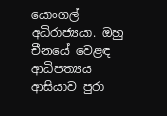යොංගල් අධිරාජ්‍යයා. ඔහු චීනයේ වෙළඳ ආධිපත්‍යය ආසියාව පුරා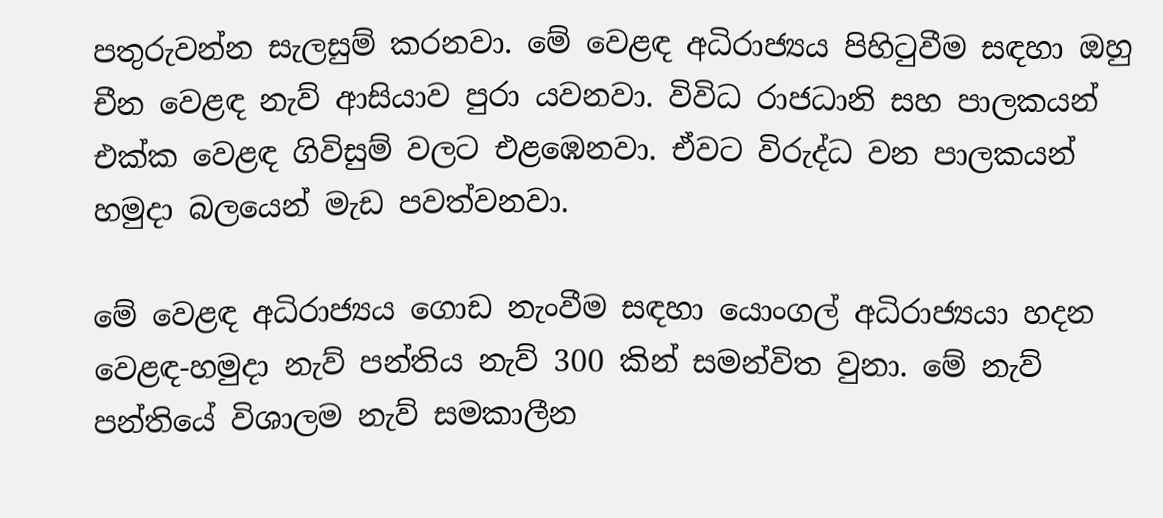පතුරුවන්න සැලසුම් කරනවා. මේ වෙළඳ අධිරාජ්‍යය පිහිටුවීම සඳහා ඔහු චීන වෙළඳ නැව් ආසියාව පුරා යවනවා. විවිධ රාජධානි සහ පාලකයන් එක්ක වෙළඳ ගිවිසුම් වලට එළඹෙනවා. ඒවට විරුද්ධ වන පාලකයන් හමුදා බලයෙන් මැඩ පවත්වනවා.

මේ වෙළඳ අධිරාජ්‍යය ගොඩ නැංවීම සඳහා යොංගල් අධිරාජ්‍යයා හදන වෙළඳ-හමුදා නැව් පන්තිය නැව් 300 කින් සමන්විත වුනා. මේ නැව් පන්තියේ විශාලම නැව් සමකාලීන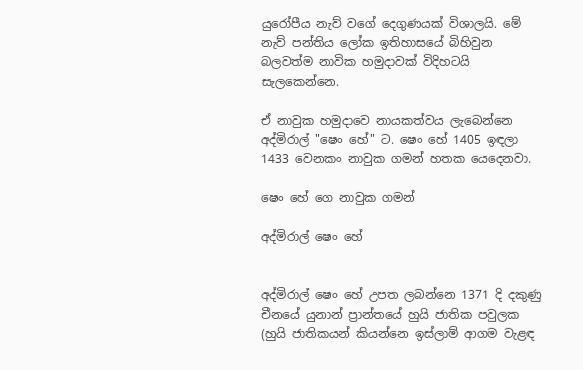යුරෝපීය නැව් වගේ දෙගුණයක් විශාලයි. මේ නැව් පන්තිය ලෝක ඉතිහාසයේ බිහිවුන බලවත්ම නාවික හමුදාවක් විදිහටයි සැලකෙන්නෙ.

ඒ නාවුක හමුදාවෙ නායකත්වය ලැබෙන්නෙ අද්මිරාල් "ෂෙං හේ" ට. ෂෙං හේ 1405 ඉඳලා 1433 වෙනකං නාවුක ගමන් හතක යෙදෙනවා.

ෂෙං හේ ගෙ නාවුක ගමන්

අද්මිරාල් ෂෙං හේ


අද්මිරාල් ෂෙං හේ උපත ලබන්නෙ 1371 දි දකුණු චීනයේ යුනාන් ප්‍රාන්තයේ හුයි ජාතික පවුලක (හුයි ජාතිකයන් කියන්නෙ ඉස්ලාම් ආගම වැළඳ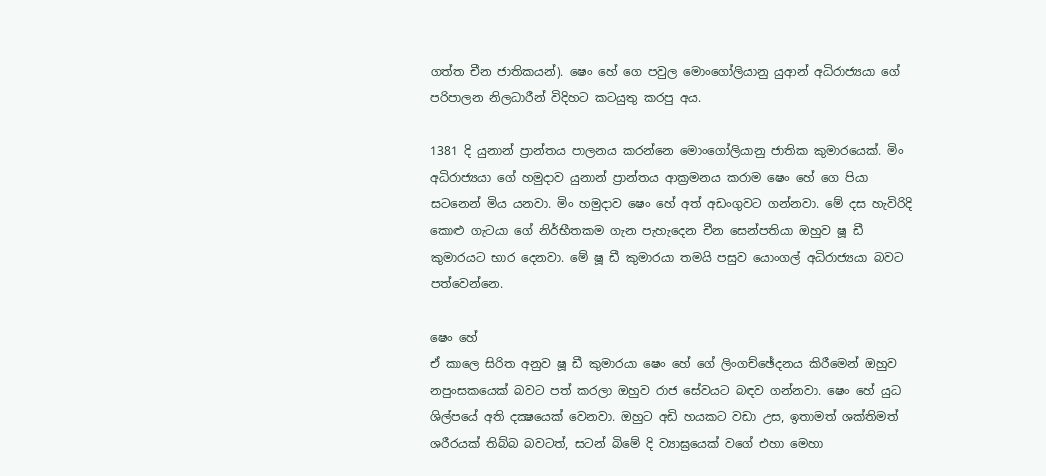ගත්ත චීන ජාතිකයන්). ෂෙං හේ ගෙ පවුල මොංගෝලියානු යුආන් අධිරාජ්‍යයා ගේ පරිපාලන නිලධාරීන් විදිහට කටයුතු කරපු අය.

1381 දි යුනාන් ප්‍රාන්තය පාලනය කරන්නෙ මොංගෝලියානු ජාතික කුමාරයෙක්. මිං අධිරාජ්‍යයා ගේ හමුදාව යුනාන් ප්‍රාන්තය ආක්‍රමනය කරාම ෂෙං හේ ගෙ පියා සටනෙන් මිය යනවා. මිං හමුදාව ෂෙං හේ අත් අඩංගුවට ගන්නවා. මේ දස හැවිරිදි කොළු ගැටයා ගේ නිර්භීතකම ගැන පැහැදෙන චීන සෙන්පතියා ඔහුව ෂූ ඩී කුමාරයට භාර දෙනවා. මේ ෂූ ඩී කුමාරයා තමයි පසුව යොංගල් අධිරාජ්‍යයා බවට පත්වෙන්නෙ.

ෂෙං හේ
ඒ කාලෙ සිරිත අනුව ෂූ ඩී කුමාරයා ෂෙං හේ ගේ ලිංගච්ඡේදනය කිරීමෙන් ඔහුව නපුංසකයෙක් බවට පත් කරලා ඔහුව රාජ සේවයට බඳව ගන්නවා. ෂෙං හේ යුධ ශිල්පයේ අති දක්‍ෂයෙක් වෙනවා. ඔහුට අඩි හයකට වඩා උස, ඉතාමත් ශක්තිමත් ශරීරයක් තිබ්බ බවටත්, සටන් බිමේ දි ව්‍යාඝ්‍රයෙක් වගේ එහා මෙහා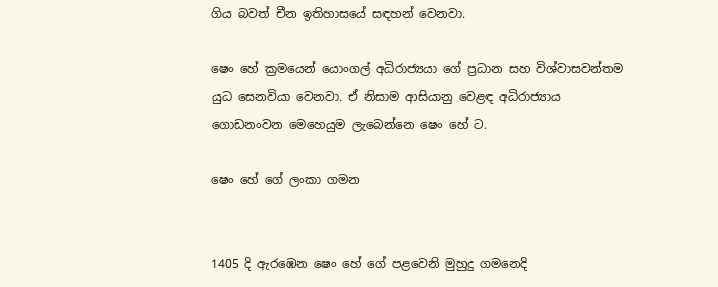ගිය බවත් චීන ඉතිහාසයේ සඳහන් වෙනවා.

ෂෙං හේ ක්‍රමයෙන් යොංගල් අධිරාජ්‍යයා ගේ ප්‍රධාන සහ විශ්වාසවන්තම යුධ සෙනවියා වෙනවා. ඒ නිසාම ආසියානු වෙළඳ අධිරාජ්‍යාය ගොඩනංවන මෙහෙයුම ලැබෙන්නෙ ෂෙං හේ ට.

ෂෙං හේ ගේ ලංකා ගමන


1405 දි ඇරඹෙන ෂෙං හේ ගේ පළවෙනි මුහුදු ගමනෙදි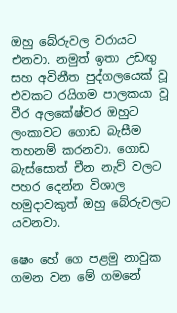ඔහු බේරුවල වරායට එනවා. නමුත් ඉතා උඩඟු සහ අවිනීත පුද්ගලයෙක් වූ එවකට රයිගම පාලකයා වූ වීර අලකේෂ්වර ඔහුට ලංකාවට ගොඩ බැසීම තහනම් කරනවා. ගොඩ බැස්සොත් චීන නැව් වලට පහර දෙන්න විශාල හමුදාවකුත් ඔහු බේරුවලට යවනවා.

ෂෙං හේ ගෙ පළමු නාවුක ගමන වන මේ ගමනේ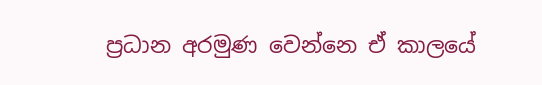ප්‍රධාන අරමුණ වෙන්නෙ ඒ කාලයේ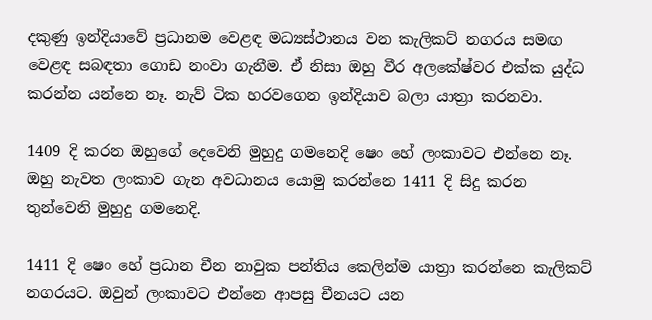දකුණු ඉන්දියාවේ ප්‍රධානම වෙළඳ මධ්‍යස්ථානය වන කැලිකට් නගරය සමඟ වෙළඳ සබඳතා ගොඩ නංවා ගැනීම. ඒ නිසා ඔහු වීර අලකේෂ්වර එක්ක යුද්ධ කරන්න යන්නෙ නෑ. නැව් ටික හරවගෙන ඉන්දියාව බලා යාත්‍රා කරනවා.

1409 දි කරන ඔහුගේ දෙවෙනි මුහුදු ගමනෙදි ෂෙං හේ ලංකාවට එන්නෙ නෑ. ඔහු නැවත ලංකාව ගැන අවධානය යොමු කරන්නෙ 1411 දි සිදු කරන තුන්වෙනි මුහුදු ගමනෙදි.

1411 දි ෂෙං හේ ප්‍රධාන චීන නාවුක පන්තිය කෙලින්ම යාත්‍රා කරන්නෙ කැලිකට් නගරයට. ඔවුන් ලංකාවට එන්නෙ ආපසු චීනයට යන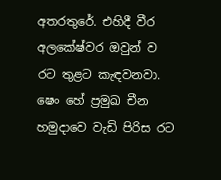අතරතුරේ. එහිදී වීර අලකේෂ්වර ඔවුන් ව රට තුළට කැඳවනවා. ෂෙං හේ ප්‍රමුඛ චීන හමුදාවෙ වැඩි පිරිස රට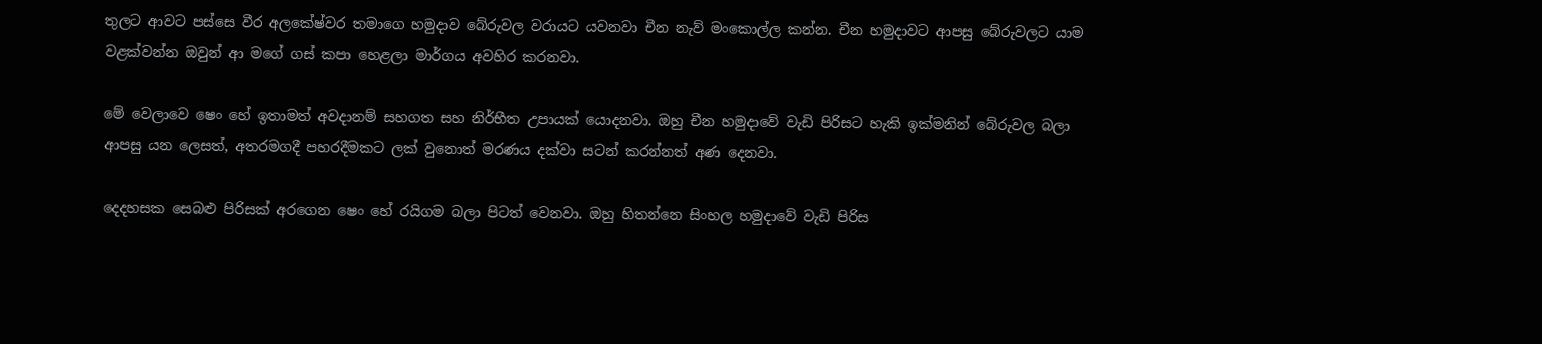තුලට ආවට පස්සෙ වීර අලකේෂ්වර තමාගෙ හමුදාව බේරුවල වරායට යවනවා චීන නැව් මංකොල්ල කන්න. චීන හමුදාවට ආපසු බේරුවලට යාම වළක්වන්න ඔවුන් ආ මගේ ගස් කපා හෙළලා මාර්ගය අවහිර කරනවා.

මේ වෙලාවෙ ෂෙං හේ ඉතාමත් අවදානම් සහගත සහ නිර්භීත උපායක් යොදනවා. ඔහු චීන හමුදාවේ වැඩි පිරිසට හැකි ඉක්මනින් බේරුවල බලා ආපසු යන ලෙසත්, අතරමගදී පහරදීමකට ලක් වුනොත් මරණය දක්වා සටන් කරන්නත් අණ දෙනවා.

දෙදහසක සෙබළු පිරිසක් අරගෙන ෂෙං හේ රයිගම බලා පිටත් වෙනවා. ඔහු හිතන්නෙ සිංහල හමුදාවේ වැඩි පිරිස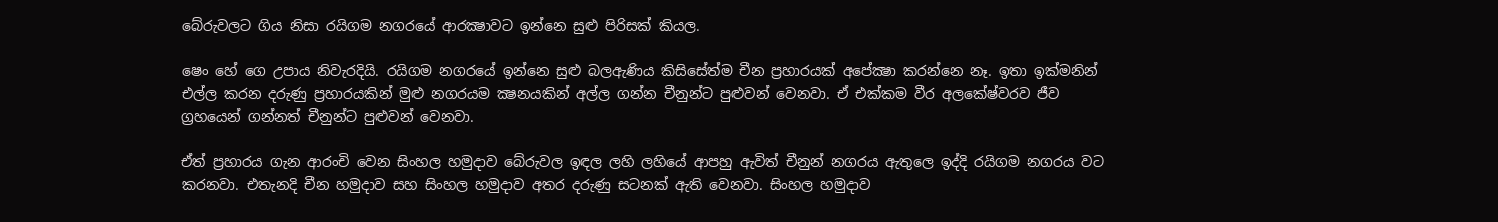බේරුවලට ගිය නිසා රයිගම නගරයේ ආරක්‍ෂාවට ඉන්නෙ සුළු පිරිසක් කියල.

ෂෙං හේ ගෙ උපාය නිවැරදියි. රයිගම නගරයේ ඉන්නෙ සුළු බලඇණිය කිසිසේත්ම චීන ප්‍රහාරයක් අපේක්‍ෂා කරන්නෙ නෑ. ඉතා ඉක්මනින් එල්ල කරන දරුණු ප්‍රහාරයකින් මුළු නගරයම ක්‍ෂනයකින් අල්ල ගන්න චීනුන්ට පුළුවන් වෙනවා. ඒ එක්කම වීර අලකේෂ්වරව ජීව ග්‍රහයෙන් ගන්නත් චීනුන්ට පුළුවන් වෙනවා.

ඒත් ප්‍රහාරය ගැන ආරංචි වෙන සිංහල හමුදාව බේරුවල ඉඳල ලහි ලහියේ ආපහු ඇවිත් චීනුන් නගරය ඇතුලෙ ඉද්දි රයිගම නගරය වට කරනවා. එතැනදි චීන හමුදාව සහ සිංහල හමුදාව අතර දරුණු සටනක් ඇති වෙනවා. සිංහල හමුදාව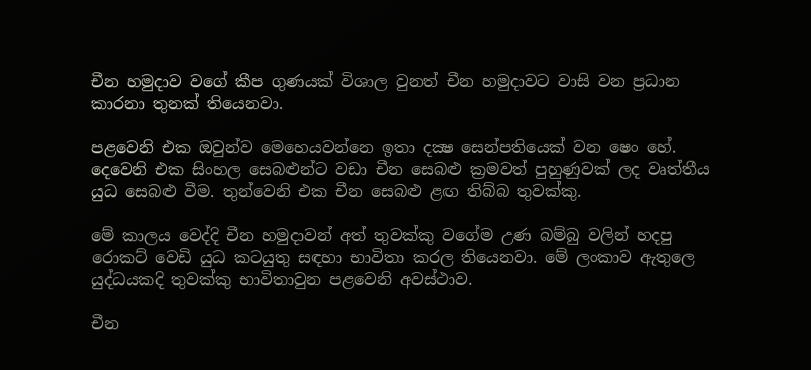චීන හමුදාව වගේ කීප ගුණයක් විශාල වුනත් චීන හමුදාවට වාසි වන ප්‍රධාන කාරනා තුනක් තියෙනවා.

පළවෙනි එක ඔවුන්ව මෙහෙයවන්නෙ ඉතා දක්‍ෂ සෙන්පතියෙක් වන ෂෙං හේ. දෙවෙනි එක සිංහල සෙබළුන්ට වඩා චීන සෙබළු ක්‍රමවත් පුහුණුවක් ලද වෘත්තීය යුධ සෙබළු වීම. තුන්වෙනි එක චීන සෙබළු ළඟ තිබ්බ තුවක්කු.

මේ කාලය වෙද්දි චීන හමුදාවන් අත් තුවක්කු වගේම උණ බම්බු වලින් හදපු රොකට් වෙඩි යුධ කටයුතු සඳහා භාවිතා කරල තියෙනවා. මේ ලංකාව ඇතුලෙ යුද්ධයකදි තුවක්කු භාවිතාවුන පළවෙනි අවස්ථාව.

චීන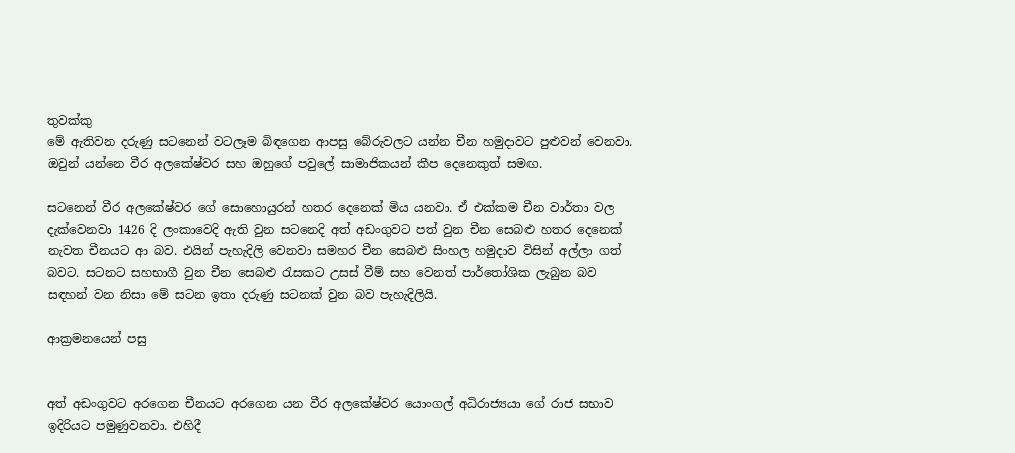තුවක්කු
මේ ඇතිවන දරුණු සටනෙන් වටලෑම බිඳගෙන ආපසු බේරුවලට යන්න චීන හමුදාවට පුළුවන් වෙනවා. ඔවුන් යන්නෙ වීර අලකේෂ්වර සහ ඔහුගේ පවුලේ සාමාජිකයන් කීප දෙනෙකුත් සමඟ.

සටනෙන් වීර අලකේෂ්වර ගේ සොහොයුරන් හතර දෙනෙක් මිය යනවා. ඒ එක්කම චීන වාර්තා වල දැක්වෙනවා 1426 දි ලංකාවෙදි ඇති වුන සටනෙදි අත් අඩංගුවට පත් වුන චීන සෙබළු හතර දෙනෙක් නැවත චීනයට ආ බව. එයින් පැහැදිලි වෙනවා සමහර චීන සෙබළු සිංහල හමුදාව විසින් අල්ලා ගත් බවට. සටනට සහභාගී වුන චීන සෙබළු රැසකට උසස් වීම් සහ වෙනත් පාර්තෝශික ලැබුන බව සඳහන් වන නිසා මේ සටන ඉතා දරුණු සටනක් වුන බව පැහැදිලියි.

ආක්‍රමනයෙන් පසු


අත් අඩංගුවට අරගෙන චීනයට අරගෙන යන වීර අලකේෂ්වර යොංගල් අධිරාජ්‍යයා ගේ රාජ සභාව ඉදිරියට පමුණුවනවා. එහිදී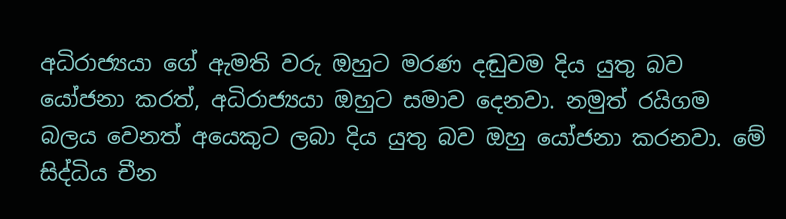අධිරාජ්‍යයා ගේ ඇමති වරු ඔහුට මරණ දඬුවම දිය යුතු බව යෝජනා කරත්, අධිරාජ්‍යයා ඔහුට සමාව දෙනවා. නමුත් රයිගම බලය වෙනත් අයෙකුට ලබා දිය යුතු බව ඔහු යෝජනා කරනවා. මේ සිද්ධිය චීන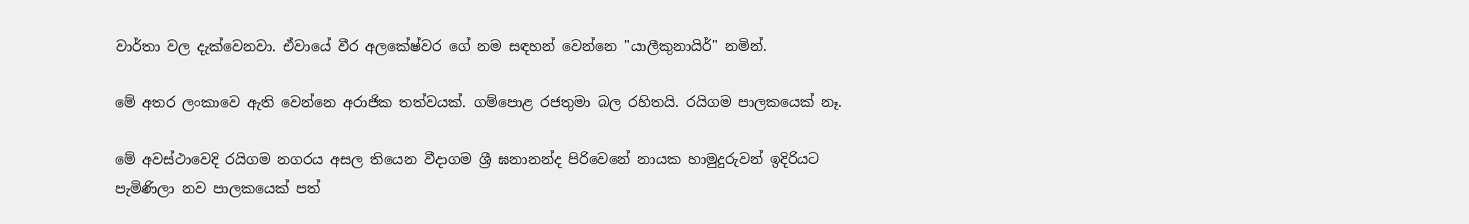වාර්තා වල දැක්වෙනවා. ඒවායේ වීර අලකේෂ්වර ගේ නම සඳහන් වෙන්නෙ "යාලීකුනායිර්" නමින්.

මේ අතර ලංකාවෙ ඇති වෙන්නෙ අරාජික තත්වයක්. ගම්පොළ රජතුමා බල රහිතයි. රයිගම පාලකයෙක් නෑ.

මේ අවස්ථාවෙදි රයිගම නගරය අසල තියෙන වීදාගම ශ්‍රී ඝනානන්ද පිරිවෙනේ නායක හාමුදුරුවන් ඉදිරියට පැමිණිලා නව පාලකයෙක් පත්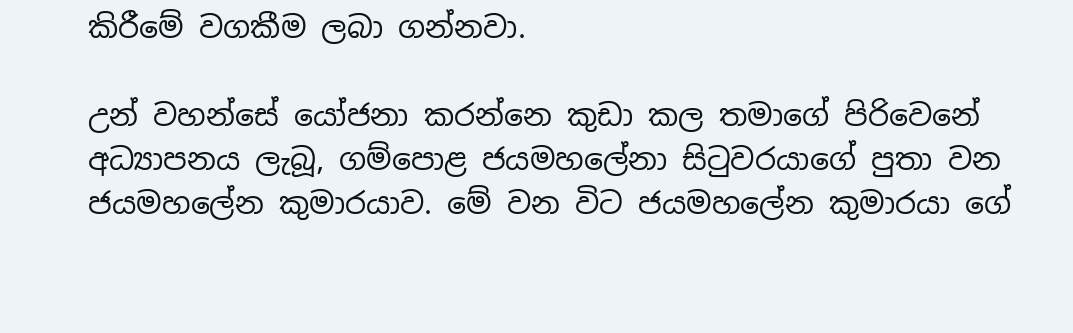කිරීමේ වගකීම ලබා ගන්නවා.

උන් වහන්සේ යෝජනා කරන්නෙ කුඩා කල තමාගේ පිරිවෙනේ අධ්‍යාපනය ලැබූ, ගම්පොළ ජයමහලේනා සිටුවරයාගේ පුතා වන ජයමහලේන කුමාරයාව. මේ වන විට ජයමහලේන කුමාරයා ගේ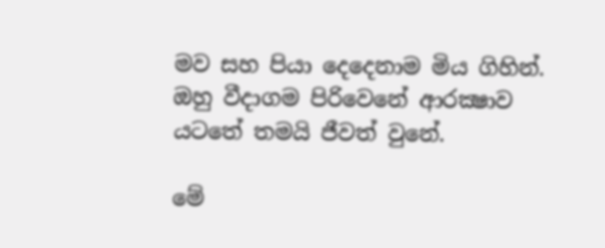මව සහ පියා දෙදෙනාම මිය ගිහින්. ඔහු වීදාගම පිරිවෙනේ ආරක්‍ෂාව යටතේ තමයි ජීවත් වුනේ.

මේ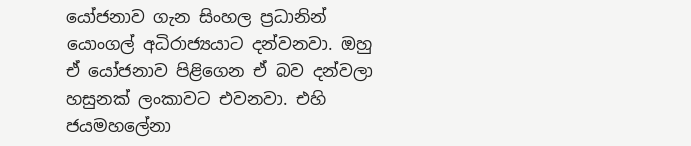යෝජනාව ගැන සිංහල ප්‍රධානින් යොංගල් අධිරාජ්‍යයාට දන්වනවා. ඔහු ඒ යෝජනාව පිළිගෙන ඒ බව දන්වලා හසුනක් ලංකාවට එවනවා. එහි ජයමහලේනා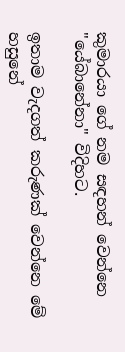කුමාරයා ගේ නම සඳහන් වෙන්නෙ "යේබානේනා" විදිහට.

ඉතාම වැදගත් කරුණක් වෙන්නෙ මේ හසුනේ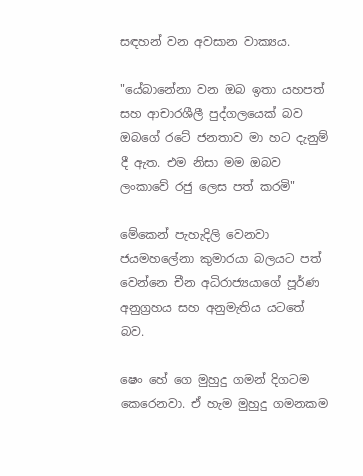සඳහන් වන අවසාන වාක්‍යය.

"යේබානේනා වන ඔබ ඉතා යහපත් සහ ආචාරශීලී පුද්ගලයෙක් බව ඔබගේ රටේ ජනතාව මා හට දැනුම් දී ඇත. එම නිසා මම ඔබව ලංකාවේ රජු ලෙස පත් කරමි"

මේකෙන් පැහැදිලි වෙනවා ජයමහලේනා කුමාරයා බලයට පත් වෙන්නෙ චීන අධිරාජ්‍යයාගේ පූර්ණ අනුග්‍රහය සහ අනුමැතිය යටතේ බව.

ෂෙං හේ ගෙ මුහුදු ගමන් දිගටම කෙරෙනවා. ඒ හැම මුහුදු ගමනකම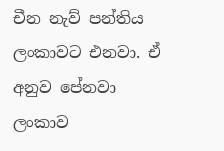චීන නැව් පන්තිය ලංකාවට එනවා. ඒ අනුව පේනවා ලංකාව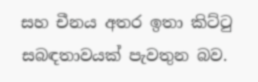සහ චීනය අතර ඉතා කිට්ටු සබඳතාවයක් පැවතුන බව.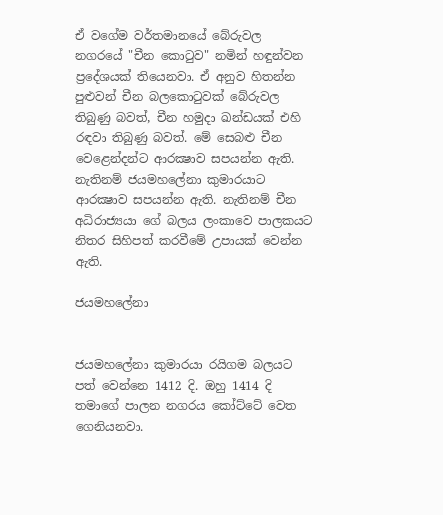ඒ වගේම වර්තමානයේ බේරුවල නගරයේ "චීන කොටුව" නමින් හඳුන්වන ප්‍රදේශයක් තියෙනවා. ඒ අනුව හිතන්න පුළුවන් චීන බලකොටුවක් බේරුවල තිබුණු බවත්, චීන හමුදා ඛන්ඩයක් එහි රඳවා තිබුණු බවත්. මේ සෙබළු චීන වෙළෙන්දන්ට ආරක්‍ෂාව සපයන්න ඇති. නැතිනම් ජයමහලේනා කුමාරයාට ආරක්‍ෂාව සපයන්න ඇති. නැතිනම් චීන අධිරාජ්‍යයා ගේ බලය ලංකාවෙ පාලකයට නිතර සිහිපත් කරවීමේ උපායක් වෙන්න ඇති.

ජයමහලේනා


ජයමහලේනා කුමාරයා රයිගම බලයට පත් වෙන්නෙ 1412 දි. ඔහු 1414 දි තමාගේ පාලන නගරය කෝට්ටේ වෙත ගෙනියනවා.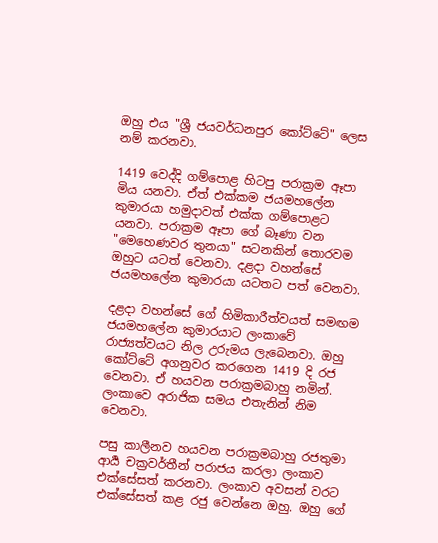ඔහු එය "ශ්‍රී ජයවර්ධනපුර කෝට්ටේ" ලෙස නම් කරනවා.

1419 වෙද්දි ගම්පොළ හිටපු පරාක්‍රම ඈපා මිය යනවා. ඒත් එක්කම ජයමහලේන කුමාරයා හමුදාවත් එක්ක ගම්පොළට යනවා. පරාක්‍රම ඈපා ගේ බෑණා වන "මෙහෙණවර තුනයා" සටනකින් තොරවම ඔහුට යටත් වෙනවා. දළදා වහන්සේ ජයමහලේන කුමාරයා යටතට පත් වෙනවා.

දළදා වහන්සේ ගේ හිමිකාරීත්වයත් සමඟම ජයමහලේන කුමාරයාට ලංකාවේ රාජ්‍යත්වයට නිල උරුමය ලැබෙනවා. ඔහු කෝට්ටේ අගනුවර කරගෙන 1419 දි රජ වෙනවා. ඒ හයවන පරාක්‍රමබාහු නමින්. ලංකාවෙ අරාජික සමය එතැනින් නිම වෙනවා.

පසු කාලීනව හයවන පරාක්‍රමබාහු රජතුමා ආර්‍ය චක්‍රවර්තීන් පරාජය කරලා ලංකාව එක්සේසත් කරනවා. ලංකාව අවසන් වරට එක්සේසත් කළ රජු වෙන්නෙ ඔහු. ඔහු ගේ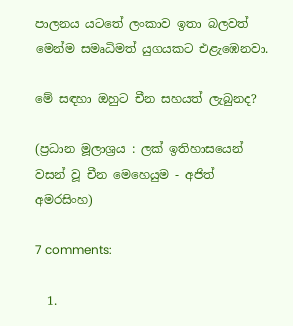පාලනය යටතේ ලංකාව ඉතා බලවත් මෙන්ම සමෘධිමත් යුගයකට එළැඹෙනවා.

මේ සඳහා ඔහුට චීන සහයත් ලැබුනද?

(ප්‍රධාන මූලාශ්‍රය : ලක් ඉතිහාසයෙන් වසන් වූ චීන මෙහෙයුම - අජිත් අමරසිංහ)

7 comments:

  1.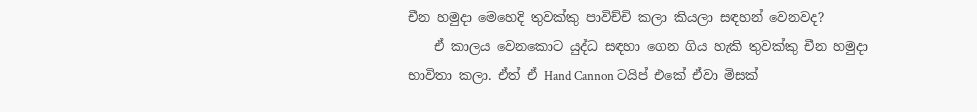චීන හමුදා මෙහෙදි තුවක්කු පාවිච්චි කලා කියලා සඳහන් වෙනවද?
    ඒ කාලය වෙනකොට යුද්ධ සඳහා ගෙන ගිය හැකි තුවක්කු චීන හමුදා භාවිතා කලා. ඒත් ඒ Hand Cannon ටයිප් එකේ ඒවා මිසක්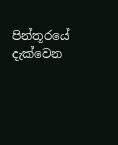පින්තූරයේ දැක්වෙන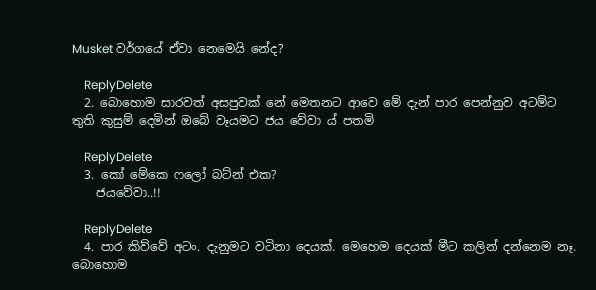Musket වර්ගයේ ඒවා නෙමෙයි නේද?

    ReplyDelete
  2. බොහොම සාරවත් අසපුවක් නේ මෙතනට ආවෙ මේ දැන් පාර පෙන්නුව අටම්ට තුති කුසුම් දෙමින් ඔබේ වෑයමට ජය වේවා ය් පතමි

    ReplyDelete
  3. කෝ මේකෙ ෆලෝ බට්න් එක?
    ජයවේවා..!!

    ReplyDelete
  4. පාර කිව්වේ අටං. දැනුමට වටිනා දෙයක්. මෙහෙම දෙයක් මීට කලින් දන්නෙම නෑ. බොහොම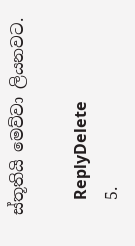ස්තූතියි මෙව්වා ලියනවට.

    ReplyDelete
  5.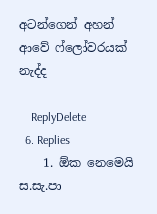අටන්ගෙන් අහන් ආවේ ෆ්ලෝවරයක් නැද්ද

    ReplyDelete
  6. Replies
    1. ඕක නෙමෙයි ස.සැ.පා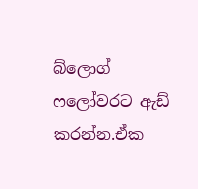බ්ලොග් ෆලෝවරට ඇඩ් කරන්න.ඒක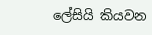ලේසියි කියවන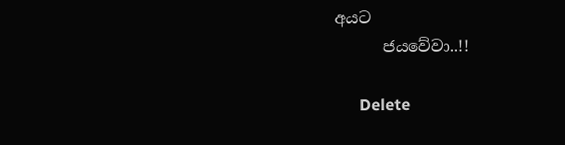අයට
      ජයවේවා..!!

      Delete